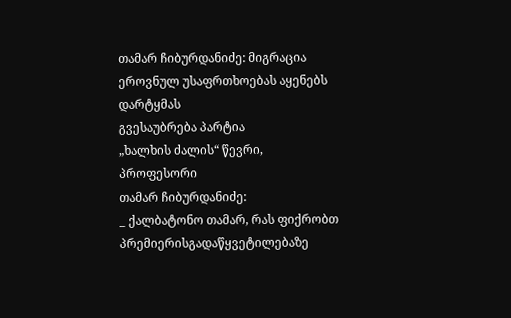თამარ ჩიბურდანიძე: მიგრაცია ეროვნულ უსაფრთხოებას აყენებს დარტყმას
გვესაუბრება პარტია
„ხალხის ძალის“ წევრი,
პროფესორი
თამარ ჩიბურდანიძე:
_ ქალბატონო თამარ, რას ფიქრობთ პრემიერისგადაწყვეტილებაზე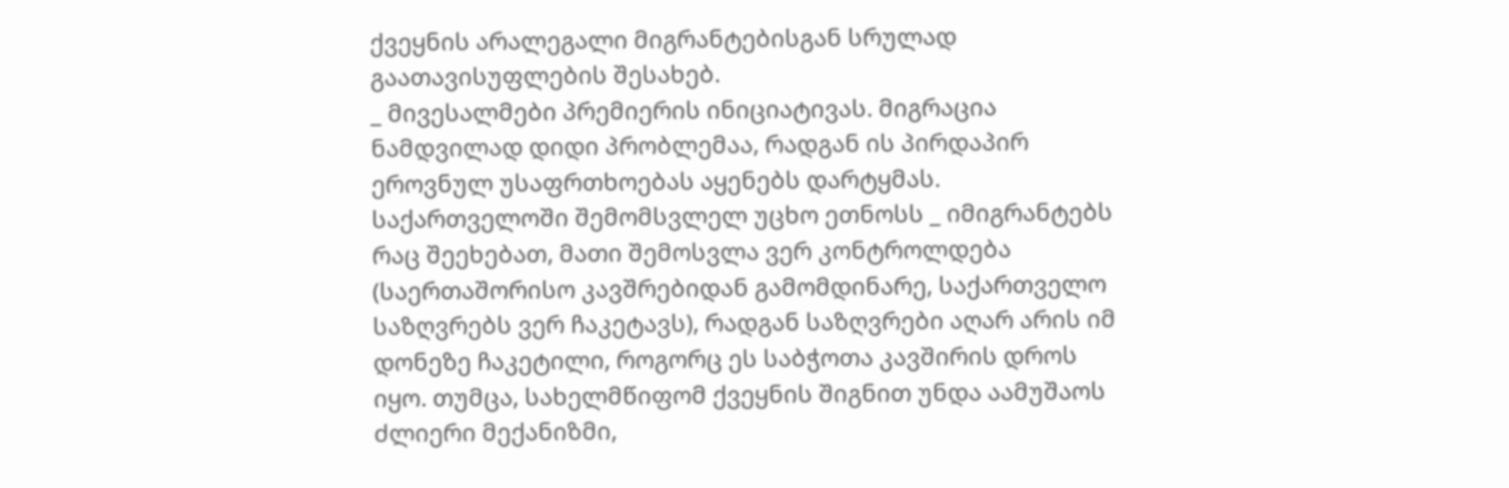ქვეყნის არალეგალი მიგრანტებისგან სრულად გაათავისუფლების შესახებ.
_ მივესალმები პრემიერის ინიციატივას. მიგრაცია ნამდვილად დიდი პრობლემაა, რადგან ის პირდაპირ ეროვნულ უსაფრთხოებას აყენებს დარტყმას. საქართველოში შემომსვლელ უცხო ეთნოსს _ იმიგრანტებს რაც შეეხებათ, მათი შემოსვლა ვერ კონტროლდება (საერთაშორისო კავშრებიდან გამომდინარე, საქართველო საზღვრებს ვერ ჩაკეტავს), რადგან საზღვრები აღარ არის იმ დონეზე ჩაკეტილი, როგორც ეს საბჭოთა კავშირის დროს იყო. თუმცა, სახელმწიფომ ქვეყნის შიგნით უნდა აამუშაოს ძლიერი მექანიზმი,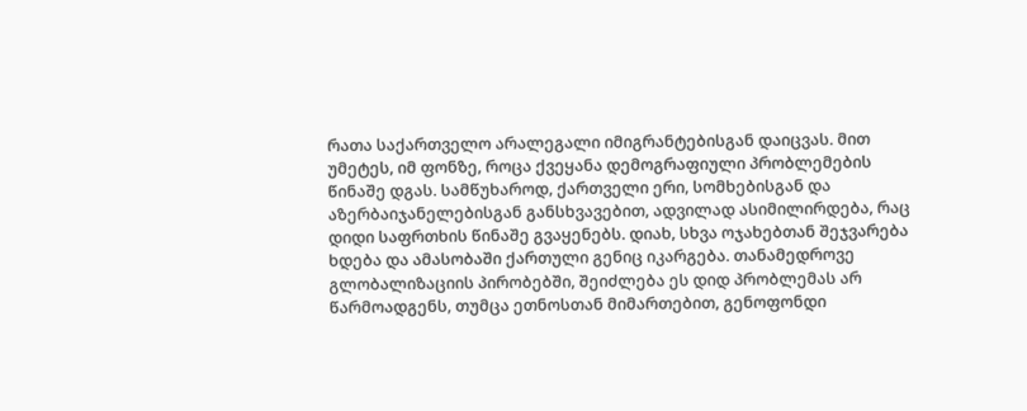რათა საქართველო არალეგალი იმიგრანტებისგან დაიცვას. მით უმეტეს, იმ ფონზე, როცა ქვეყანა დემოგრაფიული პრობლემების წინაშე დგას. სამწუხაროდ, ქართველი ერი, სომხებისგან და აზერბაიჯანელებისგან განსხვავებით, ადვილად ასიმილირდება, რაც დიდი საფრთხის წინაშე გვაყენებს. დიახ, სხვა ოჯახებთან შეჯვარება ხდება და ამასობაში ქართული გენიც იკარგება. თანამედროვე გლობალიზაციის პირობებში, შეიძლება ეს დიდ პრობლემას არ წარმოადგენს, თუმცა ეთნოსთან მიმართებით, გენოფონდი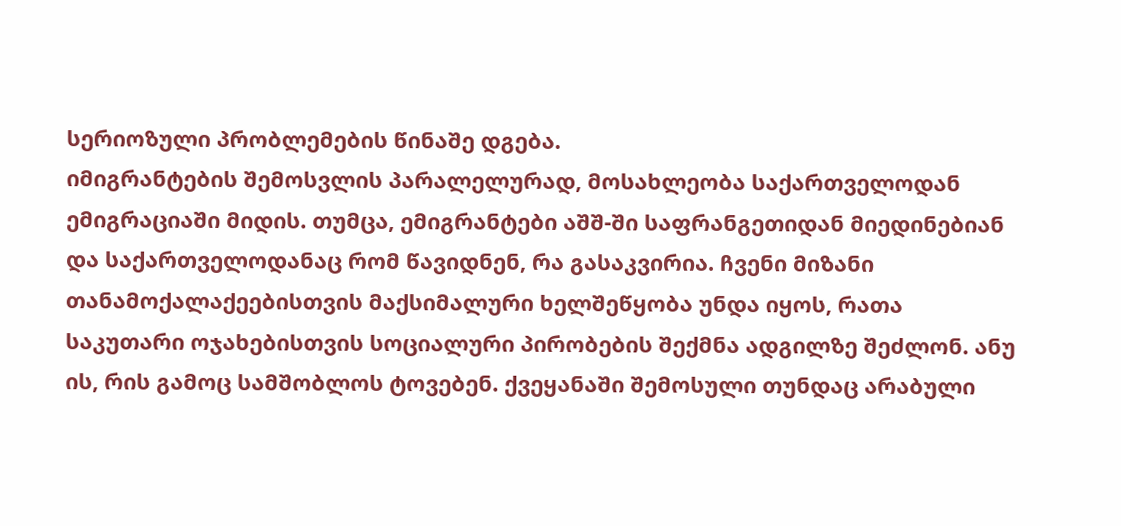სერიოზული პრობლემების წინაშე დგება.
იმიგრანტების შემოსვლის პარალელურად, მოსახლეობა საქართველოდან ემიგრაციაში მიდის. თუმცა, ემიგრანტები აშშ-ში საფრანგეთიდან მიედინებიან და საქართველოდანაც რომ წავიდნენ, რა გასაკვირია. ჩვენი მიზანი თანამოქალაქეებისთვის მაქსიმალური ხელშეწყობა უნდა იყოს, რათა საკუთარი ოჯახებისთვის სოციალური პირობების შექმნა ადგილზე შეძლონ. ანუ ის, რის გამოც სამშობლოს ტოვებენ. ქვეყანაში შემოსული თუნდაც არაბული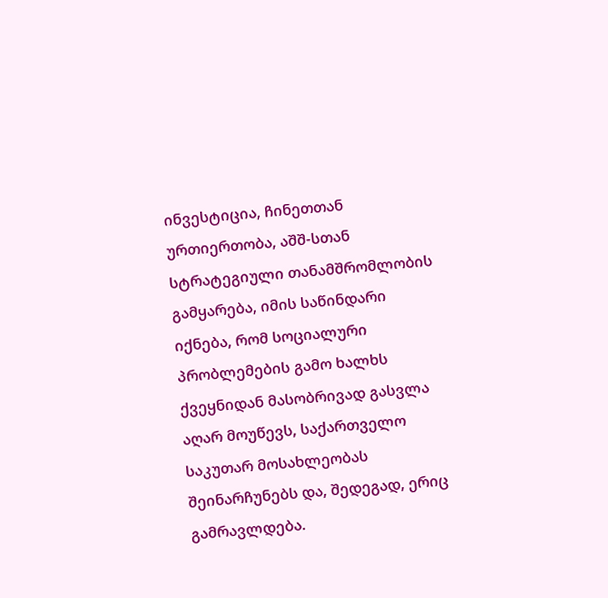ინვესტიცია, ჩინეთთან ურთიერთობა, აშშ-სთან სტრატეგიული თანამშრომლობის გამყარება, იმის საწინდარი იქნება, რომ სოციალური პრობლემების გამო ხალხს ქვეყნიდან მასობრივად გასვლა აღარ მოუწევს, საქართველო საკუთარ მოსახლეობას შეინარჩუნებს და, შედეგად, ერიც გამრავლდება.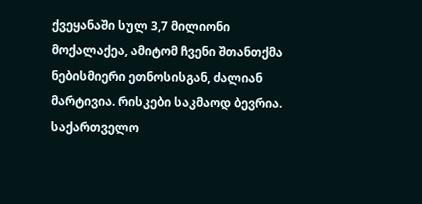ქვეყანაში სულ 3,7 მილიონი მოქალაქეა, ამიტომ ჩვენი შთანთქმა ნებისმიერი ეთნოსისგან, ძალიან მარტივია. რისკები საკმაოდ ბევრია. საქართველო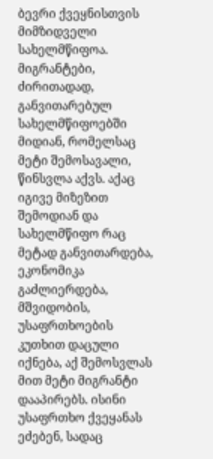ბევრი ქვეყნისთვის მიმზიდველი სახელმწიფოა. მიგრანტები, ძირითადად, განვითარებულ სახელმწიფოებში მიდიან, რომელსაც მეტი შემოსავალი, წინსვლა აქვს. აქაც იგივე მიზეზით შემოდიან და სახელმწიფო რაც მეტად განვითარდება, ეკონომიკა გაძლიერდება, მშვიდობის, უსაფრთხოების კუთხით დაცული იქნება, აქ შემოსვლას მით მეტი მიგრანტი დააპირებს. ისინი უსაფრთხო ქვეყანას ეძებენ, სადაც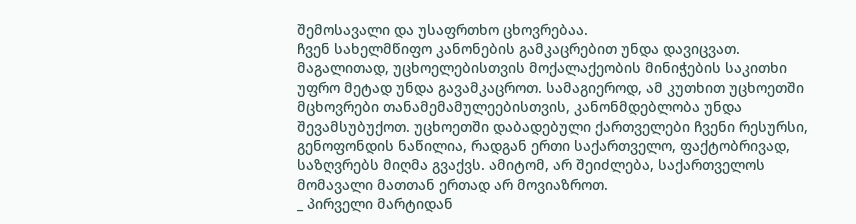შემოსავალი და უსაფრთხო ცხოვრებაა.
ჩვენ სახელმწიფო კანონების გამკაცრებით უნდა დავიცვათ. მაგალითად, უცხოელებისთვის მოქალაქეობის მინიჭების საკითხი უფრო მეტად უნდა გავამკაცროთ. სამაგიეროდ, ამ კუთხით უცხოეთში მცხოვრები თანამემამულეებისთვის, კანონმდებლობა უნდა შევამსუბუქოთ. უცხოეთში დაბადებული ქართველები ჩვენი რესურსი, გენოფონდის ნაწილია, რადგან ერთი საქართველო, ფაქტობრივად, საზღვრებს მიღმა გვაქვს. ამიტომ, არ შეიძლება, საქართველოს მომავალი მათთან ერთად არ მოვიაზროთ.
_ პირველი მარტიდან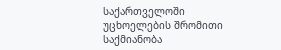საქართველოში უცხოელების შრომითი საქმიანობა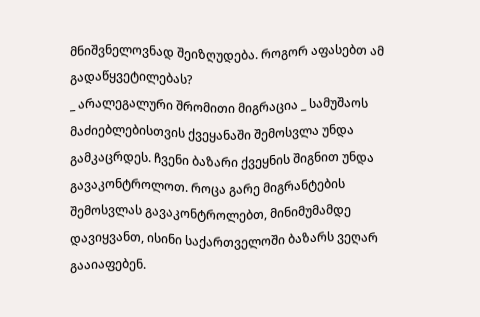მნიშვნელოვნად შეიზღუდება. როგორ აფასებთ ამ გადაწყვეტილებას?
_ არალეგალური შრომითი მიგრაცია _ სამუშაოს მაძიებლებისთვის ქვეყანაში შემოსვლა უნდა გამკაცრდეს. ჩვენი ბაზარი ქვეყნის შიგნით უნდა გავაკონტროლოთ. როცა გარე მიგრანტების შემოსვლას გავაკონტროლებთ, მინიმუმამდე დავიყვანთ, ისინი საქართველოში ბაზარს ვეღარ გააიაფებენ.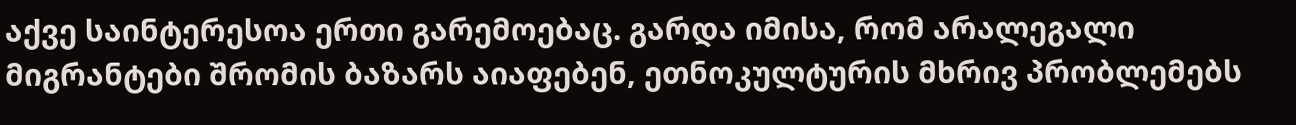აქვე საინტერესოა ერთი გარემოებაც. გარდა იმისა, რომ არალეგალი მიგრანტები შრომის ბაზარს აიაფებენ, ეთნოკულტურის მხრივ პრობლემებს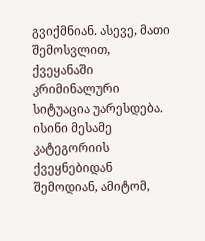გვიქმნიან. ასევე, მათი შემოსვლით, ქვეყანაში კრიმინალური სიტუაცია უარესდება. ისინი მესამე კატეგორიის ქვეყნებიდან შემოდიან, ამიტომ,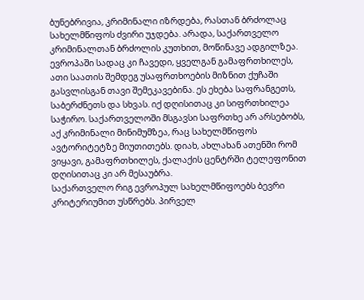ბუნებრივია, კრიმინალი იზრდება, რასთან ბრძოლაც სახელმწიფოს ძვირი უჯდება. არადა, საქართველო კრიმინალთან ბრძოლის კუთხით, მოწინავე ადგილზეა. ევროპაში სადაც კი ჩავედი, ყველგან გამაფრთხილეს, ათი საათის შემდეგ უსაფრთხოების მიზნით ქუჩაში გასვლისგან თავი შემეკავებინა. ეს ეხება საფრანგეთს, საბერძნეთს და სხვას. იქ დღისითაც კი სიფრთხილეა საჭირო. საქართველოში მსგავსი საფრთხე არ არსებობს, აქ კრიმინალი მინიმუმზეა, რაც სახელმწიფოს ავტორიტეტზე მიუთითებს. დიახ, ახლახან ათენში რომ ვიყავი, გამაფრთხილეს, ქალაქის ცენტრში ტელეფონით დღისითაც კი არ მესაუბრა.
საქართველო რიგ ევროპულ სახელმწიფოებს ბევრი კრიტერიუმით უსწრებს. პირველ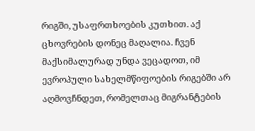რიგში, უსაფრთხოების კუთხით. აქ ცხოვრების დონეც მაღალია. ჩვენ მაქსიმალურად უნდა ვეცადოთ, იმ ევროპული სახელმწიფოების რიგებში არ აღმოვჩნდეთ, რომელთაც მიგრანტების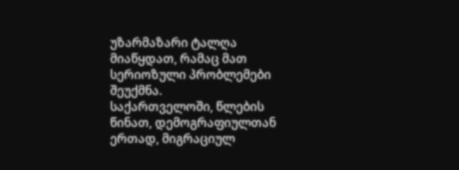უზარმაზარი ტალღა მიაწყდათ, რამაც მათ სერიოზული პრობლემები შეუქმნა.
საქართველოში, წლების წინათ, დემოგრაფიულთან ერთად, მიგრაციულ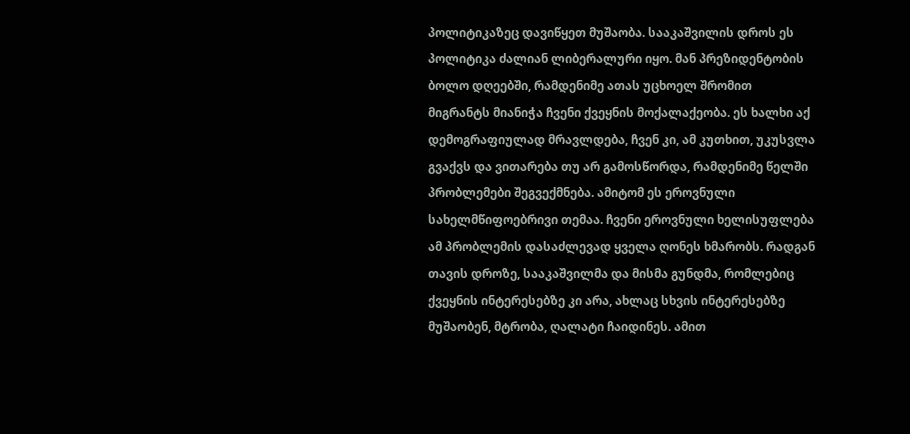პოლიტიკაზეც დავიწყეთ მუშაობა. სააკაშვილის დროს ეს პოლიტიკა ძალიან ლიბერალური იყო. მან პრეზიდენტობის ბოლო დღეებში, რამდენიმე ათას უცხოელ შრომით მიგრანტს მიანიჭა ჩვენი ქვეყნის მოქალაქეობა. ეს ხალხი აქ დემოგრაფიულად მრავლდება, ჩვენ კი, ამ კუთხით, უკუსვლა გვაქვს და ვითარება თუ არ გამოსწორდა, რამდენიმე წელში პრობლემები შეგვექმნება. ამიტომ ეს ეროვნული სახელმწიფოებრივი თემაა. ჩვენი ეროვნული ხელისუფლება ამ პრობლემის დასაძლევად ყველა ღონეს ხმარობს. რადგან თავის დროზე, სააკაშვილმა და მისმა გუნდმა, რომლებიც ქვეყნის ინტერესებზე კი არა, ახლაც სხვის ინტერესებზე მუშაობენ, მტრობა, ღალატი ჩაიდინეს. ამით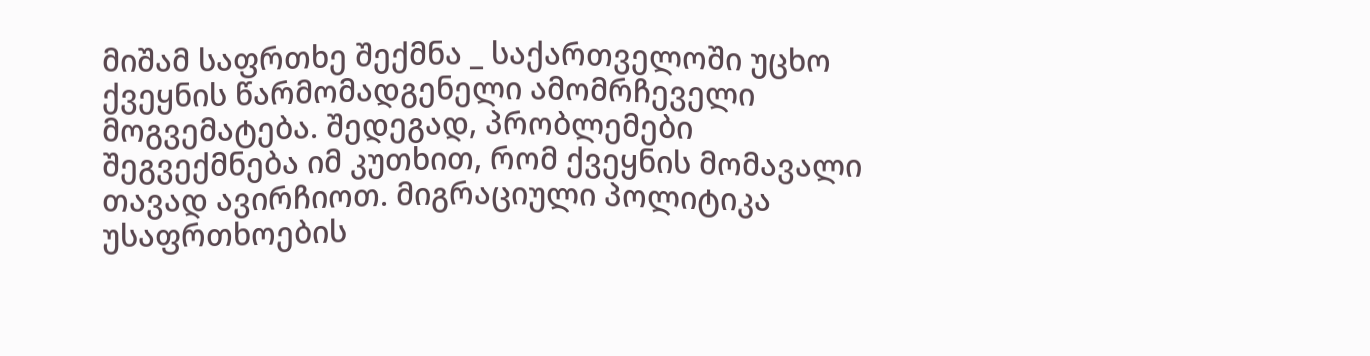მიშამ საფრთხე შექმნა _ საქართველოში უცხო ქვეყნის წარმომადგენელი ამომრჩეველი მოგვემატება. შედეგად, პრობლემები შეგვექმნება იმ კუთხით, რომ ქვეყნის მომავალი თავად ავირჩიოთ. მიგრაციული პოლიტიკა უსაფრთხოების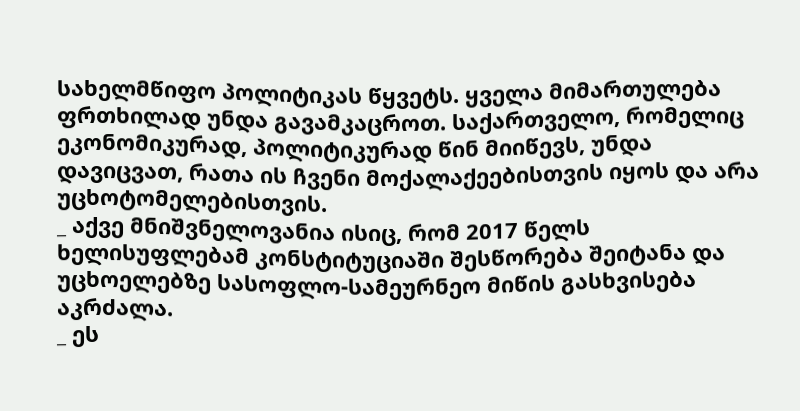სახელმწიფო პოლიტიკას წყვეტს. ყველა მიმართულება ფრთხილად უნდა გავამკაცროთ. საქართველო, რომელიც ეკონომიკურად, პოლიტიკურად წინ მიიწევს, უნდა დავიცვათ, რათა ის ჩვენი მოქალაქეებისთვის იყოს და არა უცხოტომელებისთვის.
_ აქვე მნიშვნელოვანია ისიც, რომ 2017 წელს ხელისუფლებამ კონსტიტუციაში შესწორება შეიტანა და უცხოელებზე სასოფლო-სამეურნეო მიწის გასხვისება აკრძალა.
_ ეს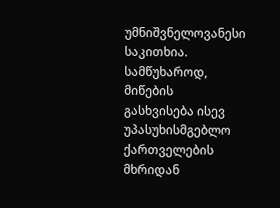უმნიშვნელოვანესი საკითხია. სამწუხაროდ, მიწების გასხვისება ისევ უპასუხისმგებლო ქართველების მხრიდან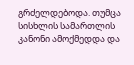გრძელდებოდა. თუმცა სისხლის სამართლის კანონი ამოქმედდა და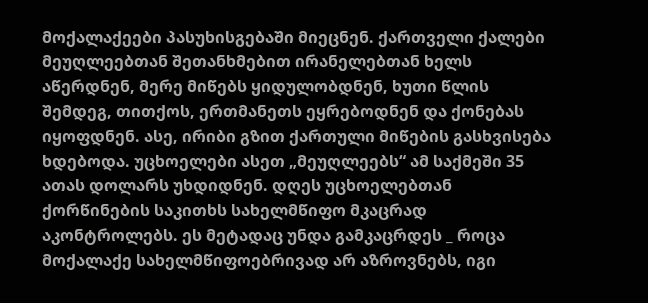მოქალაქეები პასუხისგებაში მიეცნენ. ქართველი ქალები მეუღლეებთან შეთანხმებით ირანელებთან ხელს აწერდნენ, მერე მიწებს ყიდულობდნენ, ხუთი წლის შემდეგ, თითქოს, ერთმანეთს ეყრებოდნენ და ქონებას იყოფდნენ. ასე, ირიბი გზით ქართული მიწების გასხვისება ხდებოდა. უცხოელები ასეთ „მეუღლეებს“ ამ საქმეში 35 ათას დოლარს უხდიდნენ. დღეს უცხოელებთან ქორწინების საკითხს სახელმწიფო მკაცრად აკონტროლებს. ეს მეტადაც უნდა გამკაცრდეს _ როცა მოქალაქე სახელმწიფოებრივად არ აზროვნებს, იგი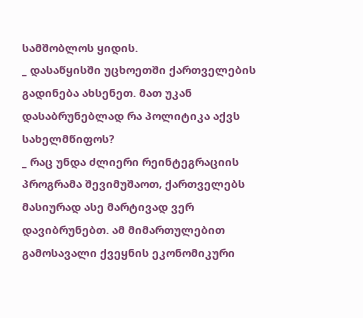სამშობლოს ყიდის.
_ დასაწყისში უცხოეთში ქართველების გადინება ახსენეთ. მათ უკან დასაბრუნებლად რა პოლიტიკა აქვს სახელმწიფოს?
_ რაც უნდა ძლიერი რეინტეგრაციის პროგრამა შევიმუშაოთ, ქართველებს მასიურად ასე მარტივად ვერ დავიბრუნებთ. ამ მიმართულებით გამოსავალი ქვეყნის ეკონომიკური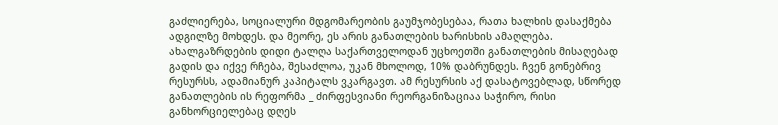გაძლიერება, სოციალური მდგომარეობის გაუმჯობესებაა, რათა ხალხის დასაქმება ადგილზე მოხდეს. და მეორე, ეს არის განათლების ხარისხის ამაღლება. ახალგაზრდების დიდი ტალღა საქართველოდან უცხოეთში განათლების მისაღებად გადის და იქვე რჩება, შესაძლოა, უკან მხოლოდ, 10% დაბრუნდეს. ჩვენ გონებრივ რესურსს, ადამიანურ კაპიტალს ვკარგავთ. ამ რესურსის აქ დასატოვებლად, სწორედ განათლების ის რეფორმა _ ძირფესვიანი რეორგანიზაციაა საჭირო, რისი განხორციელებაც დღეს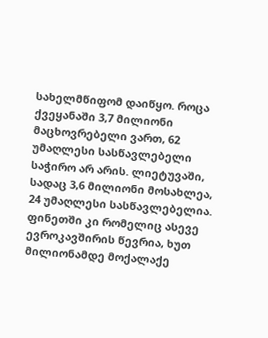სახელმწიფომ დაიწყო. როცა ქვეყანაში 3,7 მილიონი მაცხოვრებელი ვართ, 62 უმაღლესი სასწავლებელი საჭირო არ არის. ლიეტუვაში, სადაც 3,6 მილიონი მოსახლეა, 24 უმაღლესი სასწავლებელია. ფინეთში კი რომელიც ასევე ევროკავშირის წევრია, ხუთ მილიონამდე მოქალაქე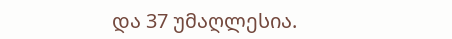და 37 უმაღლესია.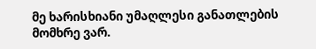მე ხარისხიანი უმაღლესი განათლების მომხრე ვარ.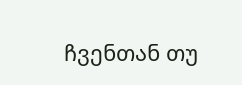ჩვენთან თუ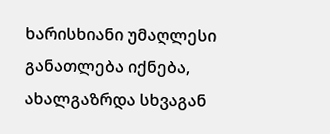ხარისხიანი უმაღლესი განათლება იქნება, ახალგაზრდა სხვაგან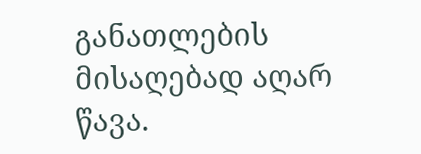განათლების მისაღებად აღარ წავა.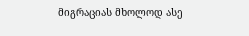მიგრაციას მხოლოდ ასე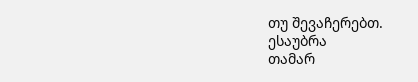თუ შევაჩერებთ.
ესაუბრა
თამარ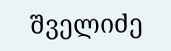შველიძე